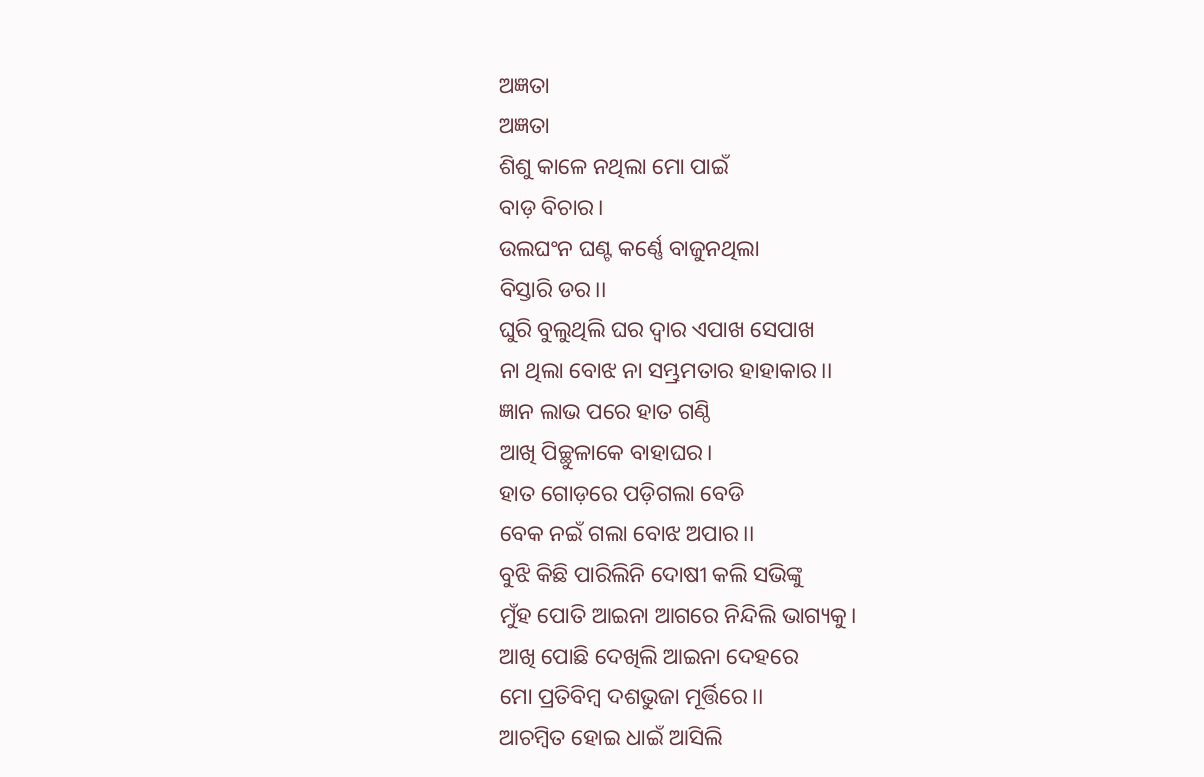ଅଜ୍ଞତା
ଅଜ୍ଞତା
ଶିଶୁ କାଳେ ନଥିଲା ମୋ ପାଇଁ
ବାଡ଼ ବିଚାର।
ଉଲଘଂନ ଘଣ୍ଟ କର୍ଣ୍ଣେ ବାଜୁନଥିଲା
ବିସ୍ତାରି ଡର।।
ଘୁରି ବୁଲୁଥିଲି ଘର ଦ୍ୱାର ଏପାଖ ସେପାଖ
ନା ଥିଲା ବୋଝ ନା ସମ୍ଭ୍ରମତାର ହାହାକାର।।
ଜ୍ଞାନ ଲାଭ ପରେ ହାତ ଗଣ୍ଠି
ଆଖି ପିଚ୍ଛୁଳାକେ ବାହାଘର।
ହାତ ଗୋଡ଼ରେ ପଡ଼ିଗଲା ବେଡି
ବେକ ନଇଁ ଗଲା ବୋଝ ଅପାର।।
ବୁଝି କିଛି ପାରିଲିନି ଦୋଷୀ କଲି ସଭିଙ୍କୁ
ମୁଁହ ପୋତି ଆଇନା ଆଗରେ ନିନ୍ଦିଲି ଭାଗ୍ୟକୁ।
ଆଖି ପୋଛି ଦେଖିଲି ଆଇନା ଦେହରେ
ମୋ ପ୍ରତିବିମ୍ବ ଦଶଭୁଜା ମୂର୍ତ୍ତିରେ।।
ଆଚମ୍ବିତ ହୋଇ ଧାଇଁ ଆସିଲି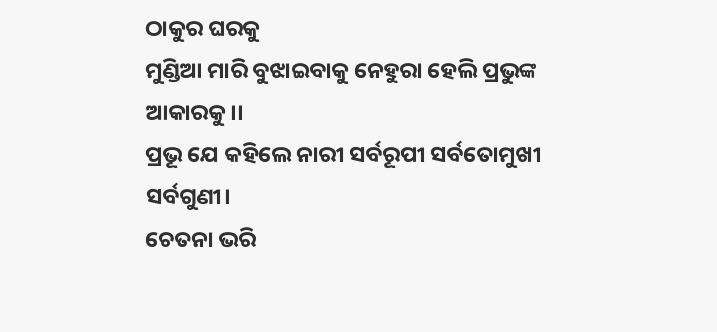ଠାକୁର ଘରକୁ
ମୁଣ୍ଡିଆ ମାରି ବୁଝାଇବାକୁ ନେହୁରା ହେଲି ପ୍ରଭୁଙ୍କ ଆକାରକୁ।।
ପ୍ରଭୂ ଯେ କହିଲେ ନାରୀ ସର୍ବରୂପୀ ସର୍ବତୋମୁଖୀ ସର୍ବଗୁଣୀ।
ଚେତନା ଭରି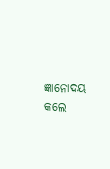ଜ୍ଞାନୋଦୟ କଲେ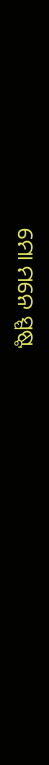ମୋ ମନେ ସ୍ପଷ୍ଟ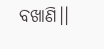ବଖାଣି।।